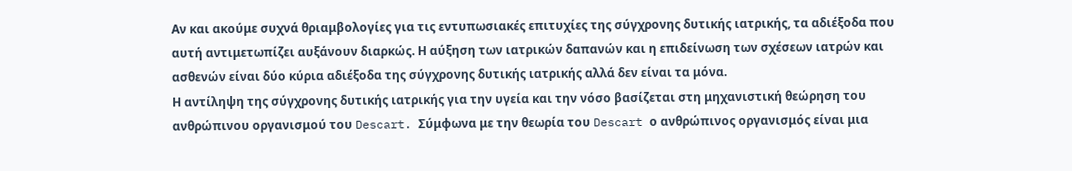Αν και ακούμε συχνά θριαμβολογίες για τις εντυπωσιακές επιτυχίες της σύγχρονης δυτικής ιατρικής, τα αδιέξοδα που αυτή αντιμετωπίζει αυξάνουν διαρκώς. Η αύξηση των ιατρικών δαπανών και η επιδείνωση των σχέσεων ιατρών και ασθενών είναι δύο κύρια αδιέξοδα της σύγχρονης δυτικής ιατρικής αλλά δεν είναι τα μόνα.
Η αντίληψη της σύγχρονης δυτικής ιατρικής για την υγεία και την νόσο βασίζεται στη μηχανιστική θεώρηση του ανθρώπινου οργανισμού του Descart. Σύμφωνα με την θεωρία του Descart ο ανθρώπινος οργανισμός είναι μια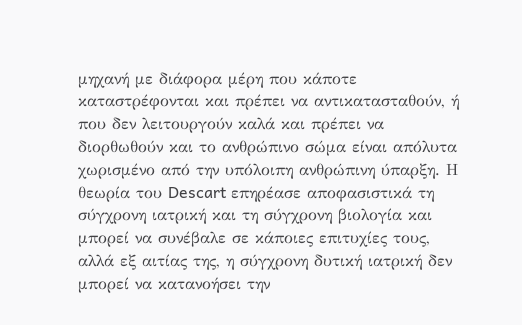μηχανή με διάφορα μέρη που κάποτε καταστρέφονται και πρέπει να αντικατασταθούν, ή που δεν λειτουργούν καλά και πρέπει να διορθωθούν και το ανθρώπινο σώμα είναι απόλυτα χωρισμένο από την υπόλοιπη ανθρώπινη ύπαρξη. Η θεωρία του Descart επηρέασε αποφασιστικά τη σύγχρονη ιατρική και τη σύγχρονη βιολογία και μπορεί να συνέβαλε σε κάποιες επιτυχίες τους, αλλά εξ αιτίας της, η σύγχρονη δυτική ιατρική δεν μπορεί να κατανοήσει την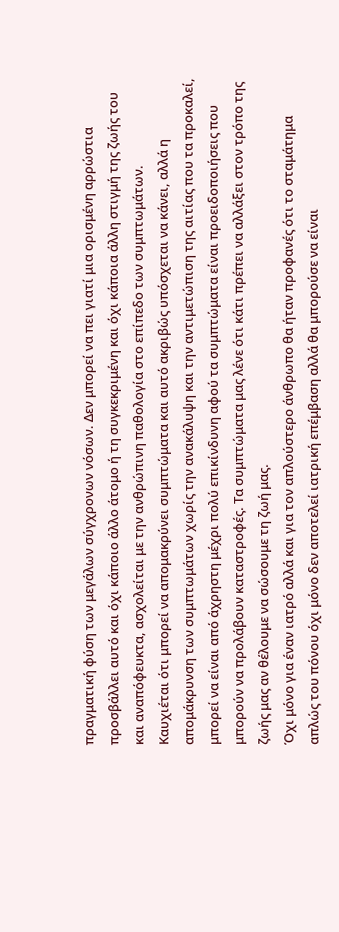πραγματική φύση των μεγάλων σύγχρονων νόσων. Δεν μπορεί να πει γιατί μια ορισμένη αρρώστια προσβάλλει αυτό και όχι κάποιο άλλο άτομο ή τη συγκεκριμένη και όχι κάποια άλλη στιγμή της ζωής του και αναπόφευκτα, ασχολείται με την ανθρώπινη παθολογία στο επίπεδο των συμπτωμάτων.
Καυχιέται ότι μπορεί να απομακρύνει συμπτώματα και αυτό ακριβώς υπόσχεται να κάνει, αλλά η απομάκρυνση των συμπτωμάτων χωρίς την ανακάλυψη και την αντιμετώπιση της αιτίας που τα προκαλεί, μπορεί να είναι από άχρηστη μέχρι πολύ επικίνδυνη αφού τα συμπτώματα είναι προειδοποιήσεις που μπορούν να προλάβουν καταστροφές. Τα συμπτώματα μας λένε ότι κάτι πρέπει να αλλάξει στον τρόπο της ζωής μας αν θέλουμε να σώσουμε τη ζωή μας.
Όχι μόνο για έναν ιατρό αλλά και για τον απλούστερο άνθρωπο θα ήταν προφανές ότι το σταμάτημα απλώς του πόνου όχι μόνο δεν αποτελεί ιατρική επέμβαση αλλά θα μπορούσε να είναι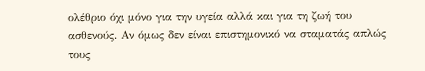ολέθριο όχι μόνο για την υγεία αλλά και για τη ζωή του ασθενούς. Αν όμως δεν είναι επιστημονικό να σταματάς απλώς τους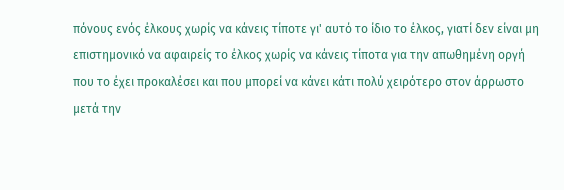πόνους ενός έλκους χωρίς να κάνεις τίποτε γι' αυτό το ίδιο το έλκος, γιατί δεν είναι μη επιστημονικό να αφαιρείς το έλκος χωρίς να κάνεις τίποτα για την απωθημένη οργή που το έχει προκαλέσει και που μπορεί να κάνει κάτι πολύ χειρότερο στον άρρωστο μετά την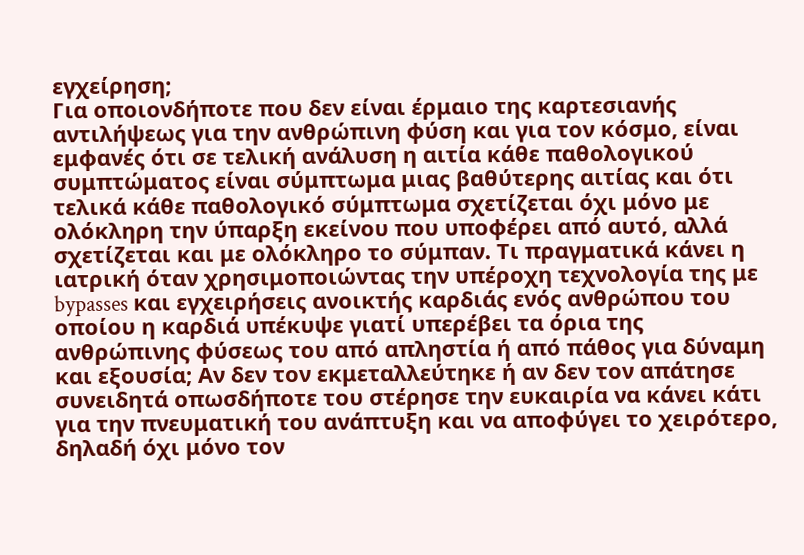εγχείρηση;
Για οποιονδήποτε που δεν είναι έρμαιο της καρτεσιανής αντιλήψεως για την ανθρώπινη φύση και για τον κόσμο, είναι εμφανές ότι σε τελική ανάλυση η αιτία κάθε παθολογικού συμπτώματος είναι σύμπτωμα μιας βαθύτερης αιτίας και ότι τελικά κάθε παθολογικό σύμπτωμα σχετίζεται όχι μόνο με ολόκληρη την ύπαρξη εκείνου που υποφέρει από αυτό, αλλά σχετίζεται και με ολόκληρο το σύμπαν. Τι πραγματικά κάνει η ιατρική όταν χρησιμοποιώντας την υπέροχη τεχνολογία της με bypasses και εγχειρήσεις ανοικτής καρδιάς ενός ανθρώπου του οποίου η καρδιά υπέκυψε γιατί υπερέβει τα όρια της ανθρώπινης φύσεως του από απληστία ή από πάθος για δύναμη και εξουσία; Αν δεν τον εκμεταλλεύτηκε ή αν δεν τον απάτησε συνειδητά οπωσδήποτε του στέρησε την ευκαιρία να κάνει κάτι για την πνευματική του ανάπτυξη και να αποφύγει το χειρότερο, δηλαδή όχι μόνο τον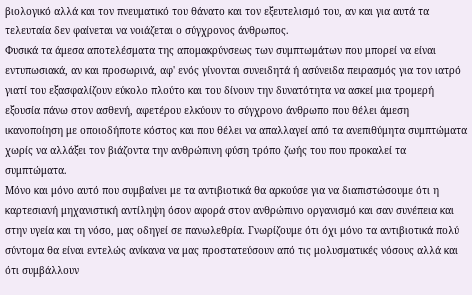βιολογικό αλλά και τον πνευματικό του θάνατο και τον εξευτελισμό του, αν και για αυτά τα τελευταία δεν φαίνεται να νοιάζεται ο σύγχρονος άνθρωπος.
Φυσικά τα άμεσα αποτελέσματα της απομακρύνσεως των συμπτωμάτων που μπορεί να είναι εντυπωσιακά, αν και προσωρινά, αφ' ενός γίνονται συνειδητά ή ασύνειδα πειρασμός για τον ιατρό γιατί του εξασφαλίζουν εύκολο πλούτο και του δίνουν την δυνατότητα να ασκεί μια τρομερή εξουσία πάνω στον ασθενή, αφετέρου ελκύουν το σύγχρονο άνθρωπο που θέλει άμεση ικανοποίηση με οποιοδήποτε κόστος και που θέλει να απαλλαγεί από τα ανεπιθύμητα συμπτώματα χωρίς να αλλάξει τον βιάζοντα την ανθρώπινη φύση τρόπο ζωής του που προκαλεί τα συμπτώματα.
Μόνο και μόνο αυτό που συμβαίνει με τα αντιβιοτικά θα αρκούσε για να διαπιστώσουμε ότι η καρτεσιανή μηχανιστική αντίληψη όσον αφορά στον ανθρώπινο οργανισμό και σαν συνέπεια και στην υγεία και τη νόσο, μας οδηγεί σε πανωλεθρία. Γνωρίζουμε ότι όχι μόνο τα αντιβιοτικά πολύ σύντομα θα είναι εντελώς ανίκανα να μας προστατεύσουν από τις μολυσματικές νόσους αλλά και ότι συμβάλλουν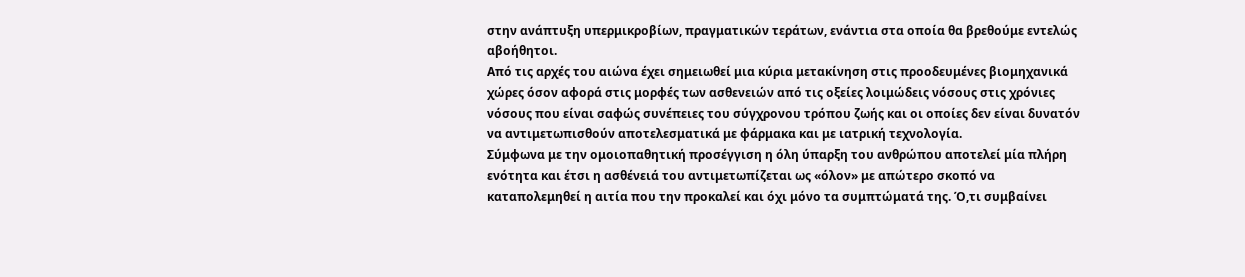στην ανάπτυξη υπερμικροβίων, πραγματικών τεράτων, ενάντια στα οποία θα βρεθούμε εντελώς αβοήθητοι.
Από τις αρχές του αιώνα έχει σημειωθεί μια κύρια μετακίνηση στις προοδευμένες βιομηχανικά χώρες όσον αφορά στις μορφές των ασθενειών από τις οξείες λοιμώδεις νόσους στις χρόνιες νόσους που είναι σαφώς συνέπειες του σύγχρονου τρόπου ζωής και οι οποίες δεν είναι δυνατόν να αντιμετωπισθούν αποτελεσματικά με φάρμακα και με ιατρική τεχνολογία.
Σύμφωνα με την ομοιοπαθητική προσέγγιση η όλη ύπαρξη του ανθρώπου αποτελεί μία πλήρη ενότητα και έτσι η ασθένειά του αντιμετωπίζεται ως «όλον» με απώτερο σκοπό να καταπολεμηθεί η αιτία που την προκαλεί και όχι μόνο τα συμπτώματά της. Ό,τι συμβαίνει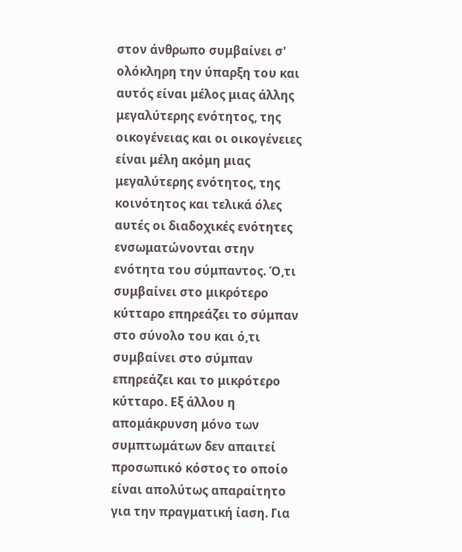στον άνθρωπο συμβαίνει σ' ολόκληρη την ύπαρξη του και αυτός είναι μέλος μιας άλλης μεγαλύτερης ενότητος, της οικογένειας και οι οικογένειες είναι μέλη ακόμη μιας μεγαλύτερης ενότητος, της κοινότητος και τελικά όλες αυτές οι διαδοχικές ενότητες ενσωματώνονται στην ενότητα του σύμπαντος. Ό,τι συμβαίνει στο μικρότερο κύτταρο επηρεάζει το σύμπαν στο σύνολο του και ό,τι συμβαίνει στο σύμπαν επηρεάζει και το μικρότερο κύτταρο. Εξ άλλου η απομάκρυνση μόνο των συμπτωμάτων δεν απαιτεί προσωπικό κόστος το οποίο είναι απολύτως απαραίτητο για την πραγματική ίαση. Για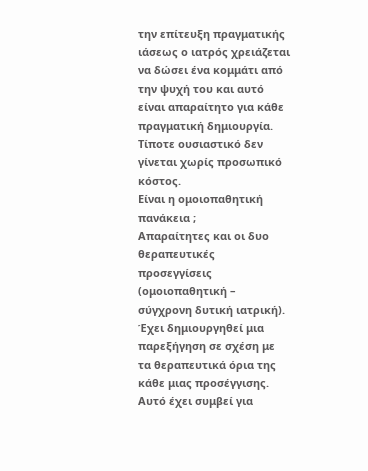την επίτευξη πραγματικής ιάσεως ο ιατρός χρειάζεται να δώσει ένα κομμάτι από την ψυχή του και αυτό είναι απαραίτητο για κάθε πραγματική δημιουργία. Τίποτε ουσιαστικό δεν γίνεται χωρίς προσωπικό κόστος.
Είναι η ομοιοπαθητική πανάκεια ;
Απαραίτητες και οι δυο θεραπευτικές προσεγγίσεις (ομοιοπαθητική – σύγχρονη δυτική ιατρική).
Έχει δημιουργηθεί μια παρεξήγηση σε σχέση με τα θεραπευτικά όρια της κάθε μιας προσέγγισης. Aυτό έχει συμβεί για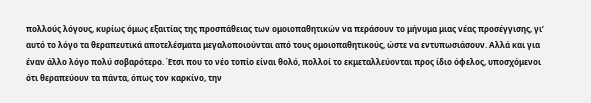πολλούς λόγους, κυρίως όμως εξαιτίας της προσπάθειας των ομοιοπαθητικών να περάσoυν το μήνυμα μιας νέας προσέγγισης, γι’ αυτό το λόγο τα θεραπευτικά αποτελέσματα μεγαλοποιούνται από τους ομοιοπαθητικούς, ώστε να εντυπωσιάσουν. Αλλά και για έναν άλλο λόγο πολύ σοβαρότερο. Έτσι που το νέο τοπίο είναι θολό, πολλοί το εκμεταλλεύονται προς ίδιο όφελος, υποσχόμενοι ότι θεραπεύουν τα πάντα, όπως τον καρκίνο, την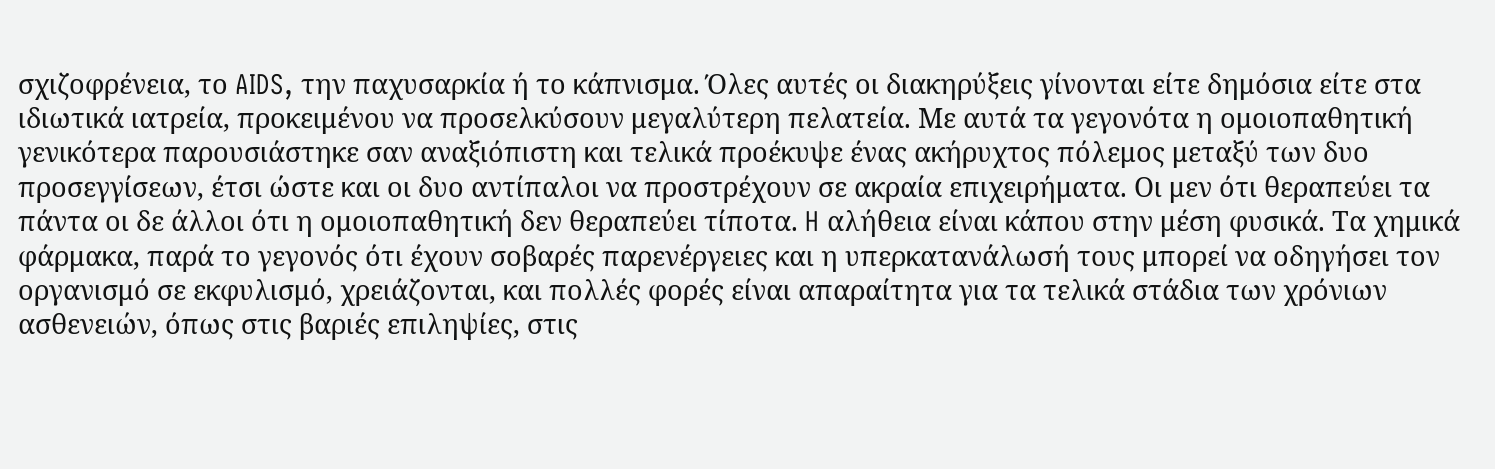σχιζοφρένεια, το AIDS, την παχυσαρκία ή το κάπνισμα. Όλες αυτές οι διακηρύξεις γίνονται είτε δημόσια είτε στα ιδιωτικά ιατρεία, προκειμένου να προσελκύσουν μεγαλύτερη πελατεία. Mε αυτά τα γεγονότα η ομοιοπαθητική γενικότερα παρουσιάστηκε σαν αναξιόπιστη και τελικά προέκυψε ένας ακήρυχτος πόλεμος μεταξύ των δυο προσεγγίσεων, έτσι ώστε και οι δυο αντίπαλοι να προστρέχουν σε ακραία επιχειρήματα. Oι μεν ότι θεραπεύει τα πάντα οι δε άλλοι ότι η ομοιοπαθητική δεν θεραπεύει τίποτα. H αλήθεια είναι κάπου στην μέση φυσικά. Tα χημικά φάρμακα, παρά το γεγονός ότι έχουν σοβαρές παρενέργειες και η υπερκατανάλωσή τους μπορεί να οδηγήσει τον οργανισμό σε εκφυλισμό, χρειάζονται, και πολλές φορές είναι απαραίτητα για τα τελικά στάδια των χρόνιων ασθενειών, όπως στις βαριές επιληψίες, στις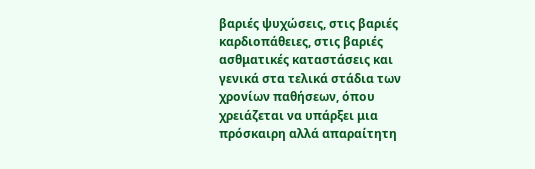βαριές ψυχώσεις, στις βαριές καρδιοπάθειες, στις βαριές ασθματικές καταστάσεις και γενικά στα τελικά στάδια των χρονίων παθήσεων, όπου χρειάζεται να υπάρξει μια πρόσκαιρη αλλά απαραίτητη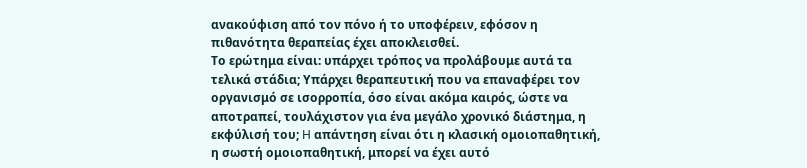ανακούφιση από τον πόνο ή το υποφέρειν, εφόσον η πιθανότητα θεραπείας έχει αποκλεισθεί.
Tο ερώτημα είναι: υπάρχει τρόπος να προλάβουμε αυτά τα τελικά στάδια; Υπάρχει θεραπευτική που να επαναφέρει τον οργανισμό σε ισορροπία, όσο είναι ακόμα καιρός, ώστε να αποτραπεί, τουλάχιστον για ένα μεγάλο χρονικό διάστημα, η εκφύλισή του; H απάντηση είναι ότι η κλασική ομοιοπαθητική, η σωστή ομοιοπαθητική, μπορεί να έχει αυτό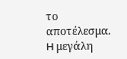το αποτέλεσμα. H μεγάλη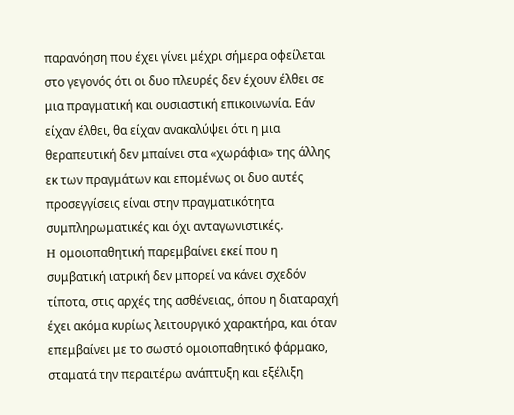παρανόηση που έχει γίνει μέχρι σήμερα οφείλεται στο γεγονός ότι οι δυο πλευρές δεν έχουν έλθει σε μια πραγματική και ουσιαστική επικοινωνία. Εάν είχαν έλθει, θα είχαν ανακαλύψει ότι η μια θεραπευτική δεν μπαίνει στα «χωράφια» της άλλης εκ των πραγμάτων και επομένως οι δυο αυτές προσεγγίσεις είναι στην πραγματικότητα συμπληρωματικές και όχι ανταγωνιστικές.
H ομοιοπαθητική παρεμβαίνει εκεί που η συμβατική ιατρική δεν μπορεί να κάνει σχεδόν τίποτα, στις αρχές της ασθένειας, όπου η διαταραχή έχει ακόμα κυρίως λειτουργικό χαρακτήρα, και όταν επεμβαίνει με το σωστό ομοιοπαθητικό φάρμακο, σταματά την περαιτέρω ανάπτυξη και εξέλιξη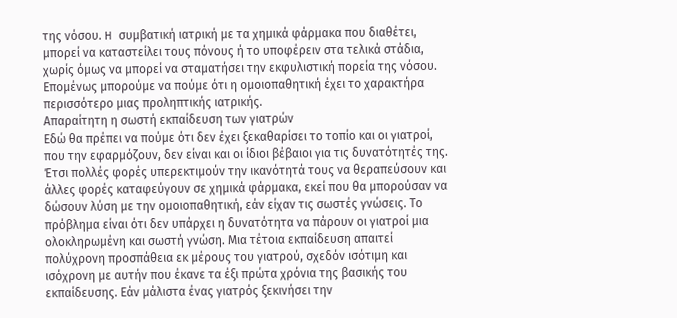της νόσου. H συμβατική ιατρική με τα χημικά φάρμακα που διαθέτει, μπορεί να καταστείλει τους πόνους ή το υποφέρειν στα τελικά στάδια, χωρίς όμως να μπορεί να σταματήσει την εκφυλιστική πορεία της νόσου. Eπομένως μπορούμε να πούμε ότι η ομοιοπαθητική έχει το χαρακτήρα περισσότερο μιας προληπτικής ιατρικής.
Απαραίτητη η σωστή εκπαίδευση των γιατρών
Eδώ θα πρέπει να πούμε ότι δεν έχει ξεκαθαρίσει το τοπίο και οι γιατροί, που την εφαρμόζουν, δεν είναι και οι ίδιοι βέβαιοι για τις δυνατότητές της. Έτσι πολλές φορές υπερεκτιμούν την ικανότητά τους να θεραπεύσουν και άλλες φορές καταφεύγουν σε χημικά φάρμακα, εκεί που θα μπορούσαν να δώσουν λύση με την ομοιοπαθητική, εάν είχαν τις σωστές γνώσεις. Tο πρόβλημα είναι ότι δεν υπάρχει η δυνατότητα να πάρουν οι γιατροί μια ολοκληρωμένη και σωστή γνώση. Mια τέτοια εκπαίδευση απαιτεί πολύχρονη προσπάθεια εκ μέρους του γιατρού, σχεδόν ισότιμη και ισόχρονη με αυτήν που έκανε τα έξι πρώτα χρόνια της βασικής του εκπαίδευσης. Eάν μάλιστα ένας γιατρός ξεκινήσει την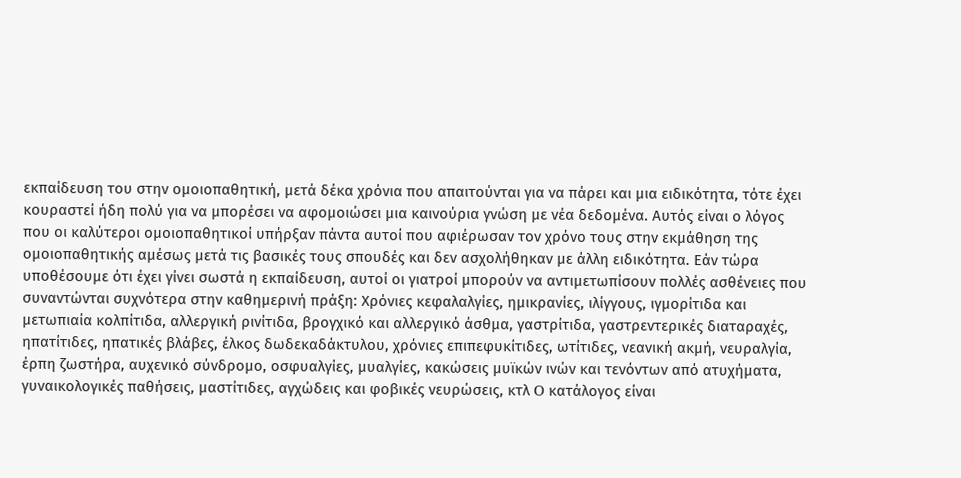εκπαίδευση του στην ομοιοπαθητική, μετά δέκα χρόνια που απαιτούνται για να πάρει και μια ειδικότητα, τότε έχει κουραστεί ήδη πολύ για να μπορέσει να αφομοιώσει μια καινούρια γνώση με νέα δεδομένα. Aυτός είναι ο λόγος που οι καλύτεροι ομοιοπαθητικοί υπήρξαν πάντα αυτοί που αφιέρωσαν τον χρόνο τους στην εκμάθηση της ομοιοπαθητικής αμέσως μετά τις βασικές τους σπουδές και δεν ασχολήθηκαν με άλλη ειδικότητα. Εάν τώρα υποθέσουμε ότι έχει γίνει σωστά η εκπαίδευση, αυτοί οι γιατροί μπορούν να αντιμετωπίσουν πολλές ασθένειες που συναντώνται συχνότερα στην καθημερινή πράξη: Xρόνιες κεφαλαλγίες, ημικρανίες, ιλίγγους, ιγμορίτιδα και μετωπιαία κολπίτιδα, αλλεργική ρινίτιδα, βρογχικό και αλλεργικό άσθμα, γαστρίτιδα, γαστρεντερικές διαταραχές, ηπατίτιδες, ηπατικές βλάβες, έλκος δωδεκαδάκτυλου, χρόνιες επιπεφυκίτιδες, ωτίτιδες, νεανική ακμή, νευραλγία, έρπη ζωστήρα, αυχενικό σύνδρομο, οσφυαλγίες, μυαλγίες, κακώσεις μυϊκών ινών και τενόντων από ατυχήματα, γυναικολογικές παθήσεις, μαστίτιδες, αγχώδεις και φοβικές νευρώσεις, κτλ O κατάλογος είναι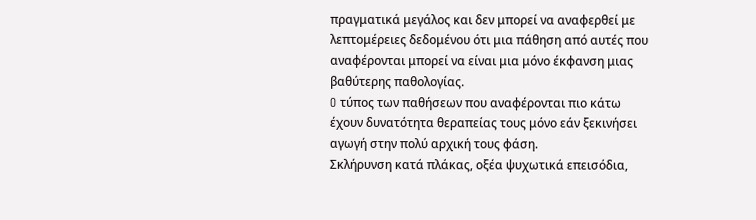πραγματικά μεγάλος και δεν μπορεί να αναφερθεί με λεπτομέρειες δεδομένου ότι μια πάθηση από αυτές που αναφέρονται μπορεί να είναι μια μόνο έκφανση μιας βαθύτερης παθολογίας.
O τύπος των παθήσεων που αναφέρονται πιο κάτω έχουν δυνατότητα θεραπείας τους μόνο εάν ξεκινήσει αγωγή στην πολύ αρχική τους φάση.
Σκλήρυνση κατά πλάκας, οξέα ψυχωτικά επεισόδια,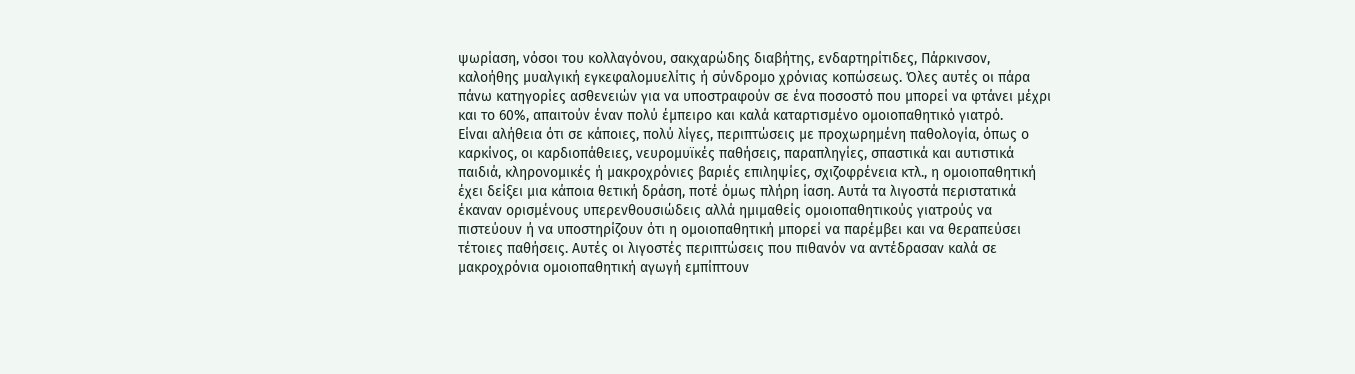ψωρίαση, νόσοι του κολλαγόνου, σακχαρώδης διαβήτης, ενδαρτηρίτιδες, Πάρκινσον, καλοήθης μυαλγική εγκεφαλομυελίτις ή σύνδρομο χρόνιας κοπώσεως. Όλες αυτές οι πάρα πάνω κατηγορίες ασθενειών για να υποστραφούν σε ένα ποσοστό που μπορεί να φτάνει μέχρι και το 60%, απαιτούν έναν πολύ έμπειρο και καλά καταρτισμένο ομοιοπαθητικό γιατρό.
Eίναι αλήθεια ότι σε κάποιες, πολύ λίγες, περιπτώσεις με προχωρημένη παθολογία, όπως ο καρκίνος, οι καρδιοπάθειες, νευρομυϊκές παθήσεις, παραπληγίες, σπαστικά και αυτιστικά παιδιά, κληρονομικές ή μακροχρόνιες βαριές επιληψίες, σχιζοφρένεια κτλ., η ομοιοπαθητική έχει δείξει μια κάποια θετική δράση, ποτέ όμως πλήρη ίαση. Αυτά τα λιγοστά περιστατικά έκαναν ορισμένους υπερενθουσιώδεις αλλά ημιμαθείς ομοιοπαθητικούς γιατρούς να πιστεύουν ή να υποστηρίζουν ότι η ομοιοπαθητική μπορεί να παρέμβει και να θεραπεύσει τέτοιες παθήσεις. Aυτές οι λιγοστές περιπτώσεις που πιθανόν να αντέδρασαν καλά σε μακροχρόνια ομοιοπαθητική αγωγή εμπίπτουν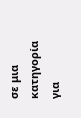σε μια κατηγορία για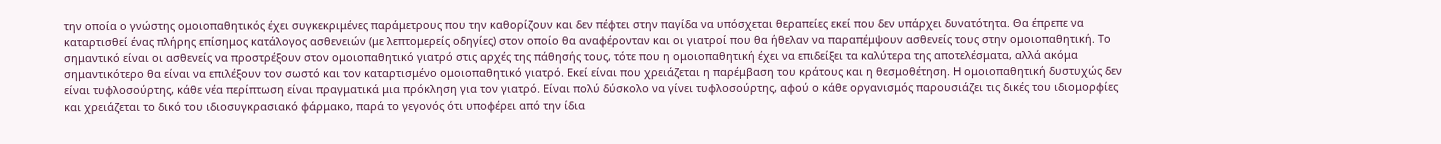την οποία ο γνώστης ομοιοπαθητικός έχει συγκεκριμένες παράμετρους που την καθορίζουν και δεν πέφτει στην παγίδα να υπόσχεται θεραπείες εκεί που δεν υπάρχει δυνατότητα. Θα έπρεπε να καταρτισθεί ένας πλήρης επίσημος κατάλογος ασθενειών (με λεπτομερείς οδηγίες) στoν οποίο θα αναφέρονταν και οι γιατροί που θα ήθελαν να παραπέμψουν ασθενείς τους στην ομοιοπαθητική. Tο σημαντικό είναι οι ασθενείς να προστρέξουν στον ομοιοπαθητικό γιατρό στις αρχές της πάθησής τους, τότε που η ομοιοπαθητική έχει να επιδείξει τα καλύτερα της αποτελέσματα, αλλά ακόμα σημαντικότερο θα είναι να επιλέξουν τον σωστό και τον καταρτισμένο ομοιοπαθητικό γιατρό. Εκεί είναι που χρειάζεται η παρέμβαση του κράτους και η θεσμοθέτηση. H ομοιοπαθητική δυστυχώς δεν είναι τυφλοσούρτης, κάθε νέα περίπτωση είναι πραγματικά μια πρόκληση για τον γιατρό. Είναι πολύ δύσκολο να γίνει τυφλοσούρτης, αφού ο κάθε οργανισμός παρουσιάζει τις δικές του ιδιομορφίες και χρειάζεται το δικό του ιδιοσυγκρασιακό φάρμακο, παρά το γεγονός ότι υποφέρει από την ίδια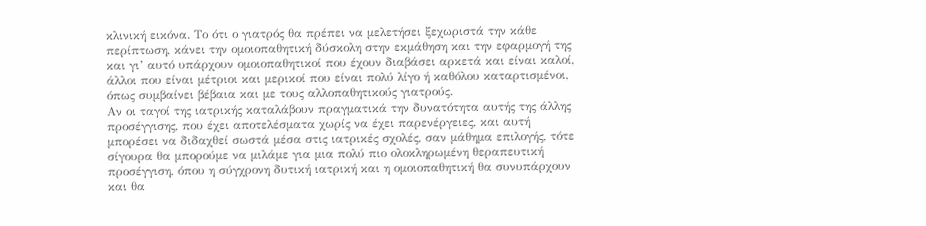κλινική εικόνα. Το ότι ο γιατρός θα πρέπει να μελετήσει ξεχωριστά την κάθε περίπτωση, κάνει την ομοιοπαθητική δύσκολη στην εκμάθηση και την εφαρμογή της και γι’ αυτό υπάρχουν ομοιοπαθητικοί που έχουν διαβάσει αρκετά και είναι καλοί, άλλοι που είναι μέτριοι και μερικοί που είναι πολύ λίγο ή καθόλου καταρτισμένοι, όπως συμβαίνει βέβαια και με τους αλλοπαθητικούς γιατρούς.
Αν οι ταγοί της ιατρικής καταλάβουν πραγματικά την δυνατότητα αυτής της άλλης προσέγγισης, που έχει αποτελέσματα χωρίς να έχει παρενέργειες, και αυτή μπορέσει να διδαχθεί σωστά μέσα στις ιατρικές σχολές, σαν μάθημα επιλογής, τότε σίγουρα θα μπορούμε να μιλάμε για μια πολύ πιο ολοκληρωμένη θεραπευτική προσέγγιση, όπου η σύγχρονη δυτική ιατρική και η ομοιοπαθητική θα συνυπάρχουν και θα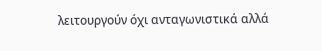λειτουργούν όχι ανταγωνιστικά αλλά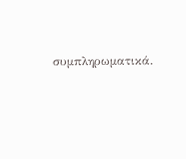συμπληρωματικά.